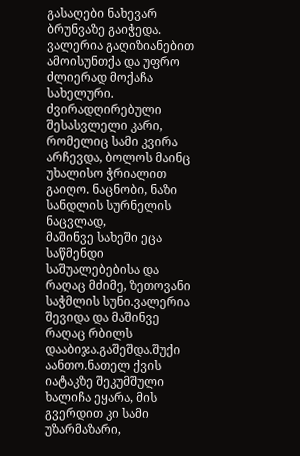გასაღები ნახევარ ბრუნვაზე გაიჭედა. ვალერია გაღიზიანებით ამოისუნთქა და უფრო ძლიერად მოქაჩა სახელური. ძვირადღირებული შესასვლელი კარი, რომელიც სამი კვირა არჩევდა, ბოლოს მაინც უხალისო ჭრიალით გაიღო. ნაცნობი, ნაზი სანდლის სურნელის ნაცვლად,
მაშინვე სახეში ეცა საწმენდი საშუალებებისა და რაღაც მძიმე, ზეთოვანი საჭმლის სუნი.ვალერია შევიდა და მაშინვე რაღაც რბილს დააბიჯა.გაშეშდა.შუქი აანთო.ნათელ ქვის იატაკზე შეკუმშული ხალიჩა ეყარა, მის გვერდით კი სამი უზარმაზარი,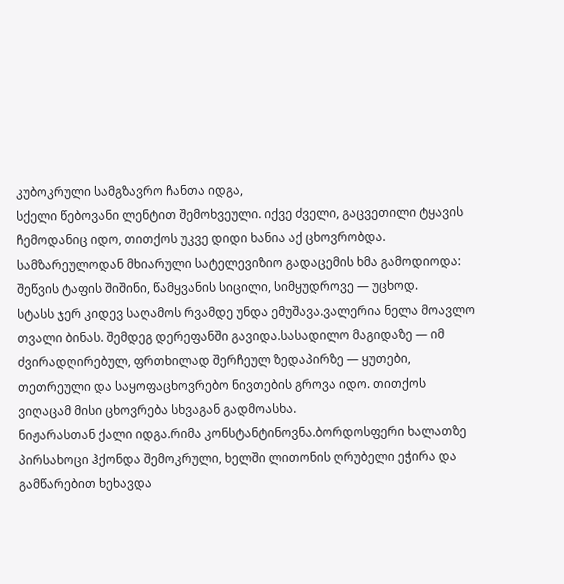კუბოკრული სამგზავრო ჩანთა იდგა,
სქელი წებოვანი ლენტით შემოხვეული. იქვე ძველი, გაცვეთილი ტყავის ჩემოდანიც იდო, თითქოს უკვე დიდი ხანია აქ ცხოვრობდა. სამზარეულოდან მხიარული სატელევიზიო გადაცემის ხმა გამოდიოდა: შეწვის ტაფის შიშინი, წამყვანის სიცილი, სიმყუდროვე — უცხოდ.
სტასს ჯერ კიდევ საღამოს რვამდე უნდა ემუშავა.ვალერია ნელა მოავლო თვალი ბინას. შემდეგ დერეფანში გავიდა.სასადილო მაგიდაზე — იმ ძვირადღირებულ, ფრთხილად შერჩეულ ზედაპირზე — ყუთები, თეთრეული და საყოფაცხოვრებო ნივთების გროვა იდო. თითქოს ვიღაცამ მისი ცხოვრება სხვაგან გადმოასხა.
ნიჟარასთან ქალი იდგა.რიმა კონსტანტინოვნა.ბორდოსფერი ხალათზე პირსახოცი ჰქონდა შემოკრული, ხელში ლითონის ღრუბელი ეჭირა და გამწარებით ხეხავდა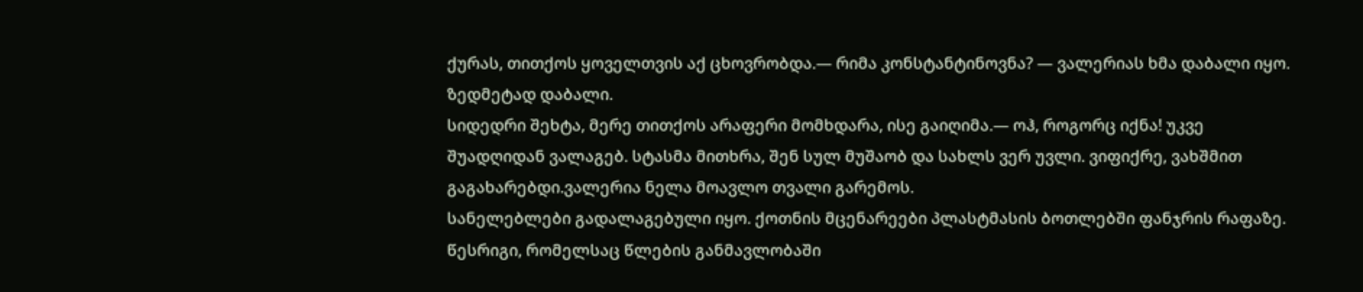ქურას, თითქოს ყოველთვის აქ ცხოვრობდა.— რიმა კონსტანტინოვნა? — ვალერიას ხმა დაბალი იყო. ზედმეტად დაბალი.
სიდედრი შეხტა, მერე თითქოს არაფერი მომხდარა, ისე გაიღიმა.— ოჰ, როგორც იქნა! უკვე შუადღიდან ვალაგებ. სტასმა მითხრა, შენ სულ მუშაობ და სახლს ვერ უვლი. ვიფიქრე, ვახშმით გაგახარებდი.ვალერია ნელა მოავლო თვალი გარემოს.
სანელებლები გადალაგებული იყო. ქოთნის მცენარეები პლასტმასის ბოთლებში ფანჯრის რაფაზე. წესრიგი, რომელსაც წლების განმავლობაში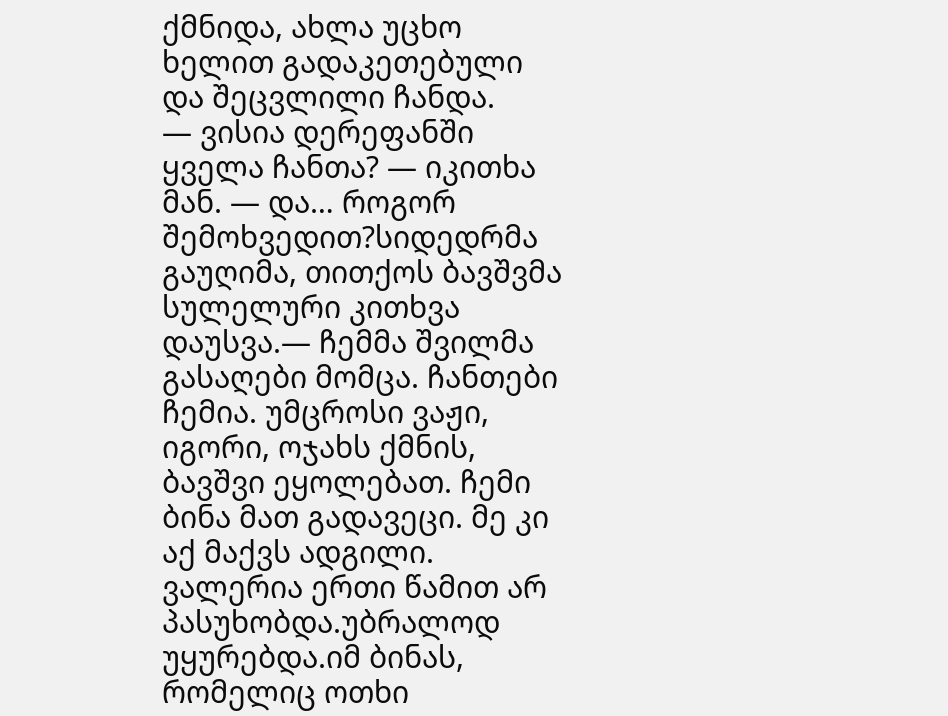ქმნიდა, ახლა უცხო ხელით გადაკეთებული და შეცვლილი ჩანდა.
— ვისია დერეფანში ყველა ჩანთა? — იკითხა მან. — და… როგორ შემოხვედით?სიდედრმა გაუღიმა, თითქოს ბავშვმა სულელური კითხვა დაუსვა.— ჩემმა შვილმა გასაღები მომცა. ჩანთები ჩემია. უმცროსი ვაჟი, იგორი, ოჯახს ქმნის, ბავშვი ეყოლებათ. ჩემი ბინა მათ გადავეცი. მე კი აქ მაქვს ადგილი.
ვალერია ერთი წამით არ პასუხობდა.უბრალოდ უყურებდა.იმ ბინას, რომელიც ოთხი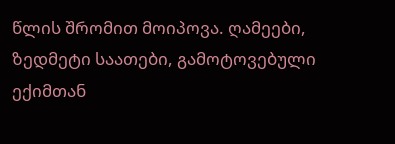წლის შრომით მოიპოვა. ღამეები, ზედმეტი საათები, გამოტოვებული ექიმთან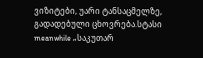ვიზიტები, უარი ტანსაცმელზე, გადადებული ცხოვრება.სტასი meanwhile „საკუთარ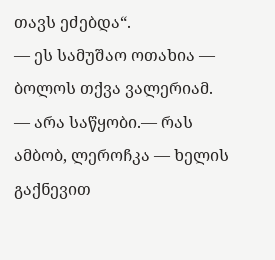თავს ეძებდა“.
— ეს სამუშაო ოთახია — ბოლოს თქვა ვალერიამ. — არა საწყობი.— რას ამბობ, ლეროჩკა — ხელის გაქნევით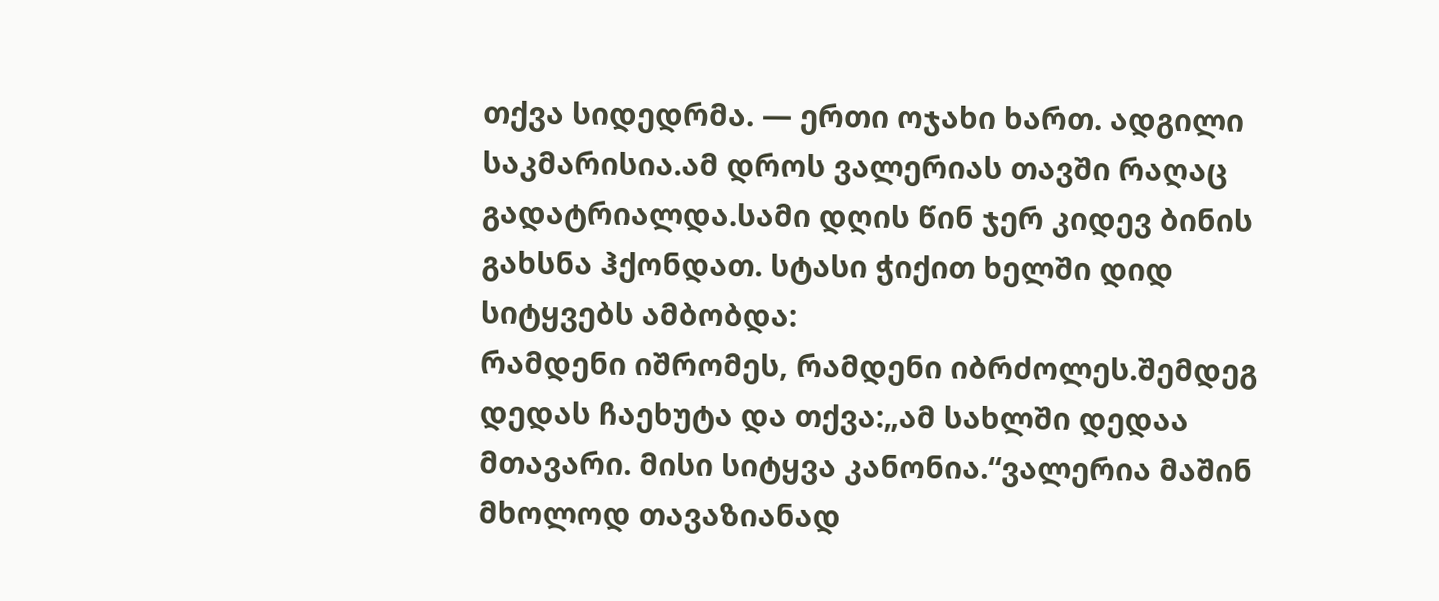თქვა სიდედრმა. — ერთი ოჯახი ხართ. ადგილი საკმარისია.ამ დროს ვალერიას თავში რაღაც გადატრიალდა.სამი დღის წინ ჯერ კიდევ ბინის გახსნა ჰქონდათ. სტასი ჭიქით ხელში დიდ სიტყვებს ამბობდა:
რამდენი იშრომეს, რამდენი იბრძოლეს.შემდეგ დედას ჩაეხუტა და თქვა:„ამ სახლში დედაა მთავარი. მისი სიტყვა კანონია.“ვალერია მაშინ მხოლოდ თავაზიანად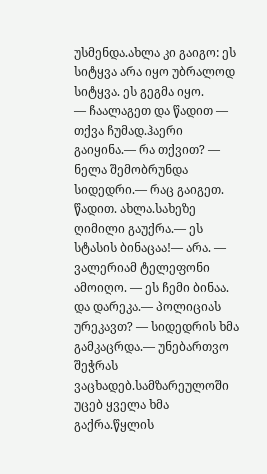უსმენდა.ახლა კი გაიგო: ეს სიტყვა არა იყო უბრალოდ სიტყვა. ეს გეგმა იყო.
— ჩაალაგეთ და წადით — თქვა ჩუმად.ჰაერი გაიყინა.— რა თქვით? — ნელა შემობრუნდა სიდედრი.— რაც გაიგეთ. წადით. ახლა.სახეზე ღიმილი გაუქრა.— ეს სტასის ბინაცაა!— არა. — ვალერიამ ტელეფონი ამოიღო. — ეს ჩემი ბინაა.
და დარეკა.— პოლიციას ურეკავთ? — სიდედრის ხმა გამკაცრდა.— უნებართვო შეჭრას ვაცხადებ.სამზარეულოში უცებ ყველა ხმა გაქრა.წყლის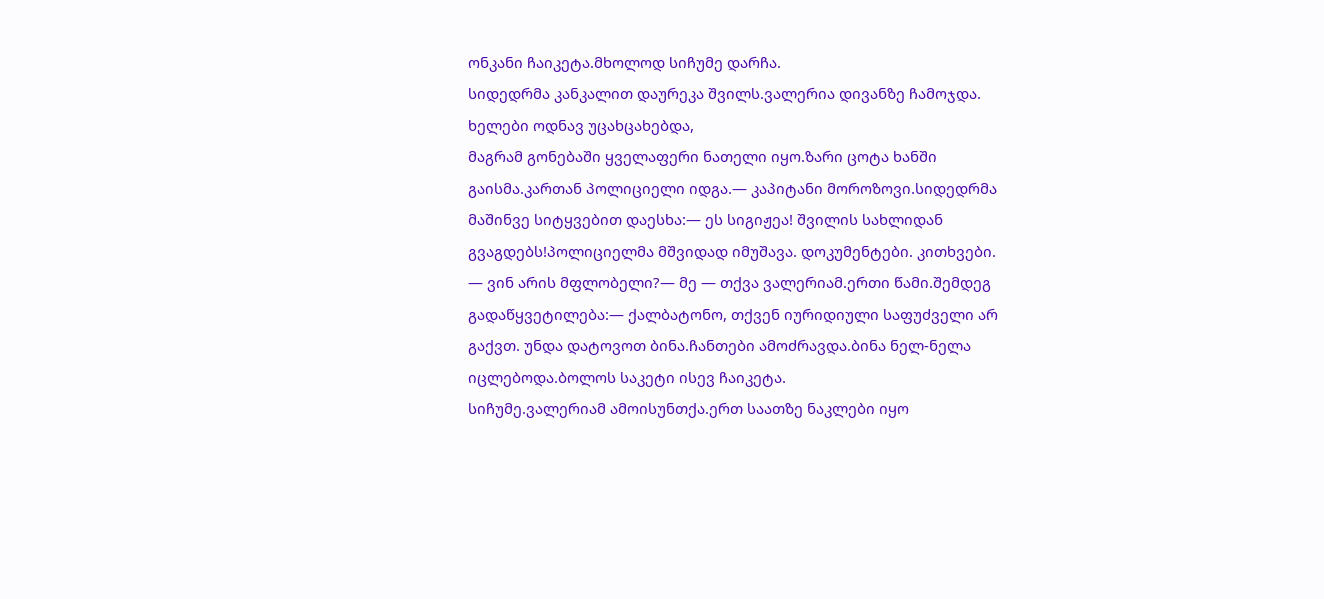ონკანი ჩაიკეტა.მხოლოდ სიჩუმე დარჩა.
სიდედრმა კანკალით დაურეკა შვილს.ვალერია დივანზე ჩამოჯდა. ხელები ოდნავ უცახცახებდა,
მაგრამ გონებაში ყველაფერი ნათელი იყო.ზარი ცოტა ხანში გაისმა.კართან პოლიციელი იდგა.— კაპიტანი მოროზოვი.სიდედრმა მაშინვე სიტყვებით დაესხა:— ეს სიგიჟეა! შვილის სახლიდან გვაგდებს!პოლიციელმა მშვიდად იმუშავა. დოკუმენტები. კითხვები.
— ვინ არის მფლობელი?— მე — თქვა ვალერიამ.ერთი წამი.შემდეგ გადაწყვეტილება:— ქალბატონო, თქვენ იურიდიული საფუძველი არ გაქვთ. უნდა დატოვოთ ბინა.ჩანთები ამოძრავდა.ბინა ნელ-ნელა იცლებოდა.ბოლოს საკეტი ისევ ჩაიკეტა.
სიჩუმე.ვალერიამ ამოისუნთქა.ერთ საათზე ნაკლები იყო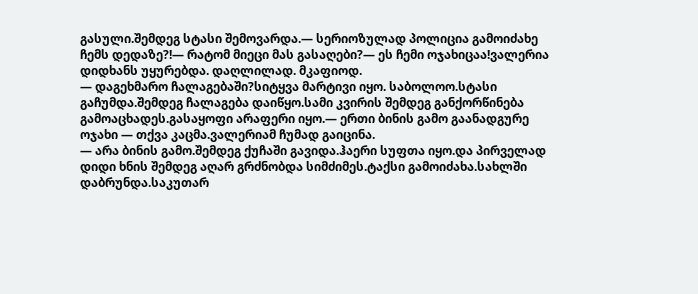გასული.შემდეგ სტასი შემოვარდა.— სერიოზულად პოლიცია გამოიძახე ჩემს დედაზე?!— რატომ მიეცი მას გასაღები?— ეს ჩემი ოჯახიცაა!ვალერია დიდხანს უყურებდა. დაღლილად. მკაფიოდ.
— დაგეხმარო ჩალაგებაში?სიტყვა მარტივი იყო. საბოლოო.სტასი გაჩუმდა.შემდეგ ჩალაგება დაიწყო.სამი კვირის შემდეგ განქორწინება გამოაცხადეს.გასაყოფი არაფერი იყო.— ერთი ბინის გამო გაანადგურე ოჯახი — თქვა კაცმა.ვალერიამ ჩუმად გაიცინა.
— არა ბინის გამო.შემდეგ ქუჩაში გავიდა.ჰაერი სუფთა იყო.და პირველად დიდი ხნის შემდეგ აღარ გრძნობდა სიმძიმეს.ტაქსი გამოიძახა.სახლში დაბრუნდა.საკუთარ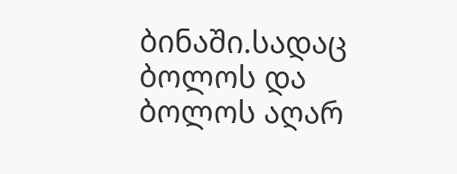ბინაში.სადაც ბოლოს და ბოლოს აღარ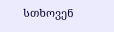სთხოვენ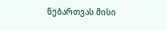ნებართვას მისი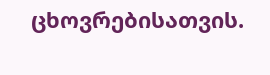ცხოვრებისათვის.